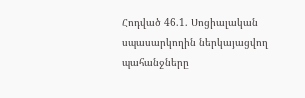Հոդված 46.1. Սոցիալական սպասարկողին ներկայացվող պահանջները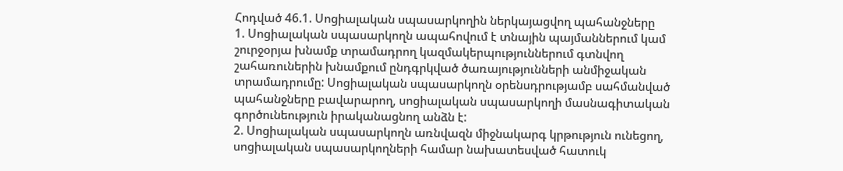Հոդված 46.1. Սոցիալական սպասարկողին ներկայացվող պահանջները
1. Սոցիալական սպասարկողն ապահովում է տնային պայմաններում կամ շուրջօրյա խնամք տրամադրող կազմակերպություններում գտնվող շահառուներին խնամքում ընդգրկված ծառայությունների անմիջական տրամադրումը: Սոցիալական սպասարկողն օրենսդրությամբ սահմանված պահանջները բավարարող, սոցիալական սպասարկողի մասնագիտական գործունեություն իրականացնող անձն է:
2. Սոցիալական սպասարկողն առնվազն միջնակարգ կրթություն ունեցող, սոցիալական սպասարկողների համար նախատեսված հատուկ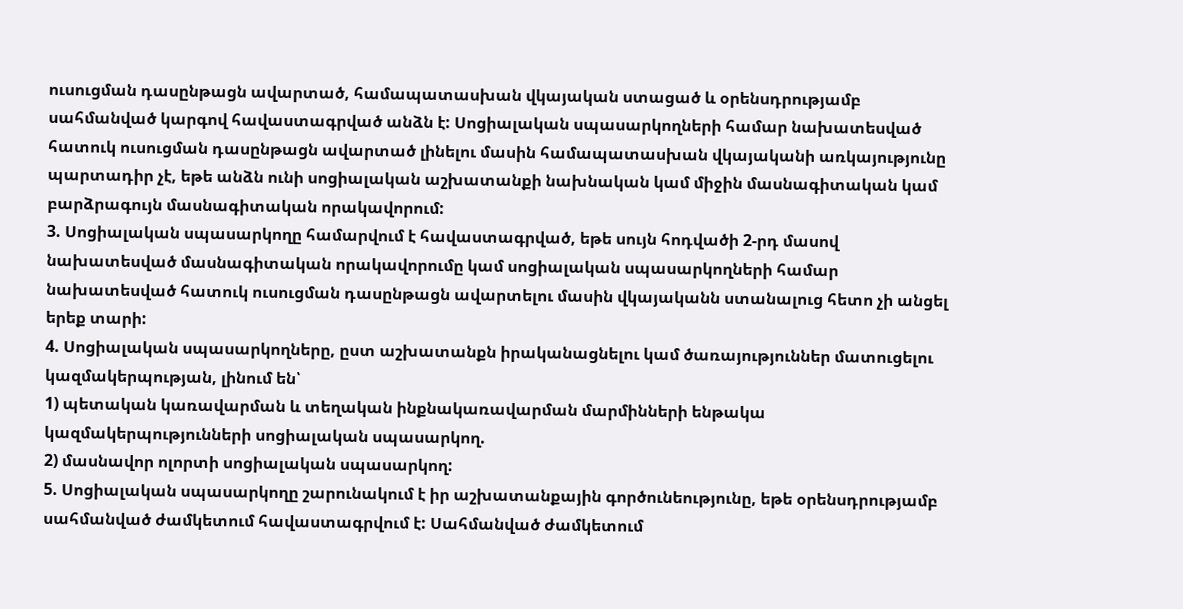ուսուցման դասընթացն ավարտած, համապատասխան վկայական ստացած և օրենսդրությամբ սահմանված կարգով հավաստագրված անձն է: Սոցիալական սպասարկողների համար նախատեսված հատուկ ուսուցման դասընթացն ավարտած լինելու մասին համապատասխան վկայականի առկայությունը պարտադիր չէ, եթե անձն ունի սոցիալական աշխատանքի նախնական կամ միջին մասնագիտական կամ բարձրագույն մասնագիտական որակավորում:
3. Սոցիալական սպասարկողը համարվում է հավաստագրված, եթե սույն հոդվածի 2-րդ մասով նախատեսված մասնագիտական որակավորումը կամ սոցիալական սպասարկողների համար նախատեսված հատուկ ուսուցման դասընթացն ավարտելու մասին վկայականն ստանալուց հետո չի անցել երեք տարի:
4. Սոցիալական սպասարկողները, ըստ աշխատանքն իրականացնելու կամ ծառայություններ մատուցելու կազմակերպության, լինում են՝
1) պետական կառավարման և տեղական ինքնակառավարման մարմինների ենթակա կազմակերպությունների սոցիալական սպասարկող.
2) մասնավոր ոլորտի սոցիալական սպասարկող:
5. Սոցիալական սպասարկողը շարունակում է իր աշխատանքային գործունեությունը, եթե օրենսդրությամբ սահմանված ժամկետում հավաստագրվում է: Սահմանված ժամկետում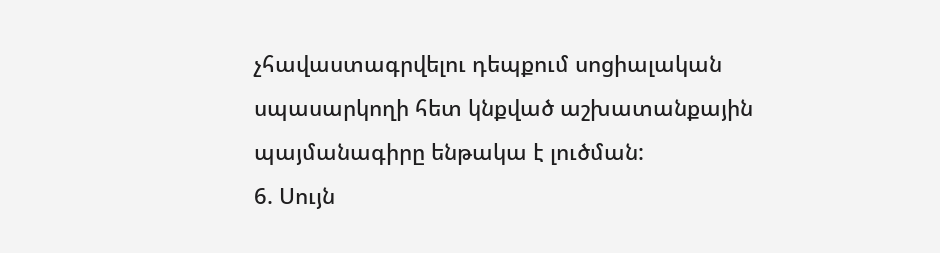չհավաստագրվելու դեպքում սոցիալական սպասարկողի հետ կնքված աշխատանքային պայմանագիրը ենթակա է լուծման:
6. Սույն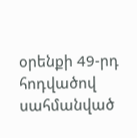օրենքի 49-րդ հոդվածով սահմանված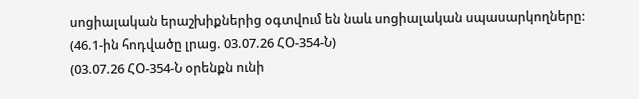սոցիալական երաշխիքներից օգտվում են նաև սոցիալական սպասարկողները:
(46.1-ին հոդվածը լրաց. 03.07.26 ՀՕ-354-Ն)
(03.07.26 ՀՕ-354-Ն օրենքն ունի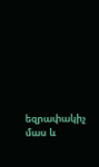եզրափակիչ մաս և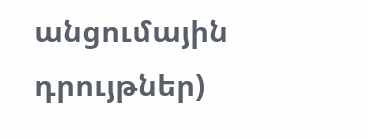անցումային դրույթներ)